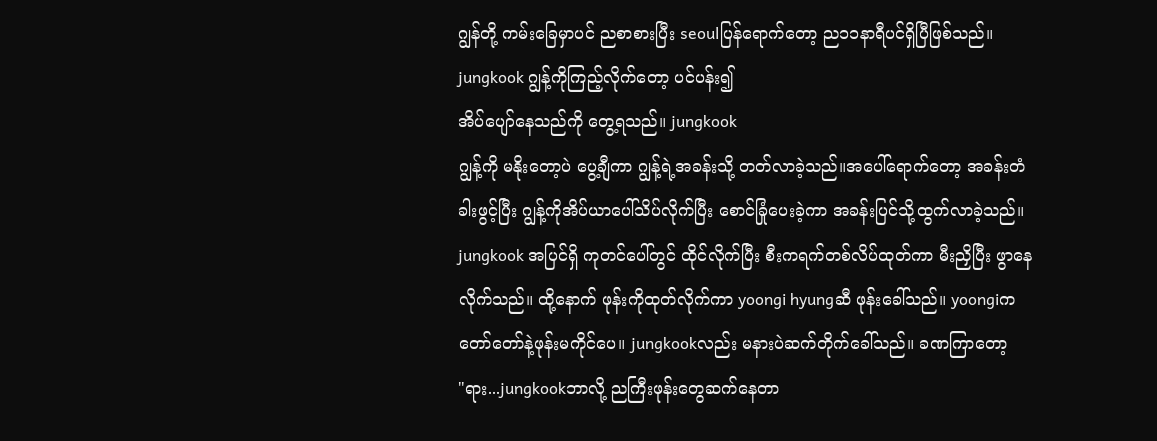ဂျွန်တို့ ကမ်းခြေမှာပင် ညစာစားပြီး seoulပြန်ရောက်တော့ ည၁၁နာရီပင်ရှိပြီဖြစ်သည်။ jungkook ဂျွန့်ကိုကြည့်လိုက်တော့ ပင်ပန်း၍
အိပ်ပျော်နေသည်ကို တွေ့ရသည်။ jungkook
ဂျွန့်ကို မနိုးတော့ပဲ ပွေ့ချီကာ ဂျွန့်ရဲ့အခန်းသို့ တတ်လာခဲ့သည်။အပေါ်ရောက်တော့ အခန်းတံခါးဖွင့်ပြီး ဂျွန့်ကိုအိပ်ယာပေါ်သိပ်လိုက်ပြီး စောင်ခြုံပေးခဲ့ကာ အခန်းပြင်သို့ထွက်လာခဲ့သည်။ jungkook အပြင်ရှိ ကုတင်ပေါ်တွင် ထိုင်လိုက်ပြီး စီးကရက်တစ်လိပ်ထုတ်ကာ မီးညှိပြီး ဖွာနေလိုက်သည်။ ထို့နောက် ဖုန်းကိုထုတ်လိုက်ကာ yoongi hyungဆီ ဖုန်းခေါ်သည်။ yoongiက တော်တော်နဲ့ဖုန်းမကိုင်ပေ။ jungkookလည်း မနားပဲဆက်တိုက်ခေါ်သည်။ ခဏကြာတော့
"ရား...jungkookဘာလို့ ညကြီးဖုန်းတွေဆက်နေတာ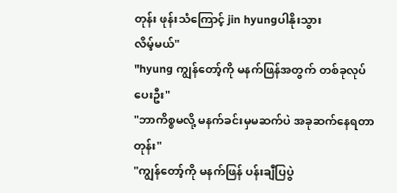တုန်း ဖုန်းသံကြောင့် jin hyungပါနိုးသွား
လိမ့်မယ်"
"hyung ကျွန်တော့်ကို မနက်ဖြန်အတွက် တစ်ခုလုပ်ပေးဦး"
"ဘာကိစ္စမလို့ မနက်ခင်းမှမဆက်ပဲ အခုဆက်နေရတာတုန်း"
"ကျွန်တော့်ကို မနက်ဖြန် ပန်းချီပြပွဲ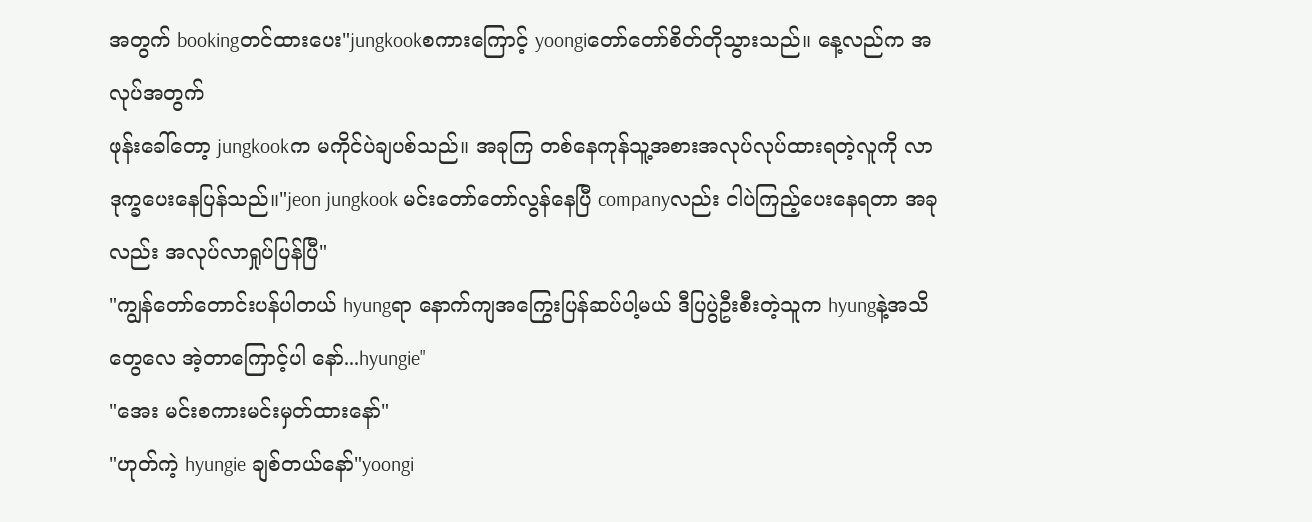အတွက် bookingတင်ထားပေး"jungkookစကားကြောင့် yoongiတော်တော်စိတ်တိုသွားသည်။ နေ့လည်က အလုပ်အတွက်
ဖုန်းခေါ်တော့ jungkookက မကိုင်ပဲချပစ်သည်။ အခုကြ တစ်နေကုန်သူ့အစားအလုပ်လုပ်ထားရတဲ့လူကို လာဒုက္ခပေးနေပြန်သည်။"jeon jungkook မင်းတော်တော်လွန်နေပြီ companyလည်း ငါပဲကြည့်ပေးနေရတာ အခုလည်း အလုပ်လာရှုပ်ပြန်ပြီ"
"ကျွန်တော်တောင်းပန်ပါတယ် hyungရာ နောက်ကျအကြွေးပြန်ဆပ်ပါ့မယ် ဒီပြပွဲဦးစီးတဲ့သူက hyungနဲ့အသိတွေလေ အဲ့တာကြောင့်ပါ နော်...hyungie"
"အေး မင်းစကားမင်းမှတ်ထားနော်"
"ဟုတ်ကဲ့ hyungie ချစ်တယ်နော်"yoongi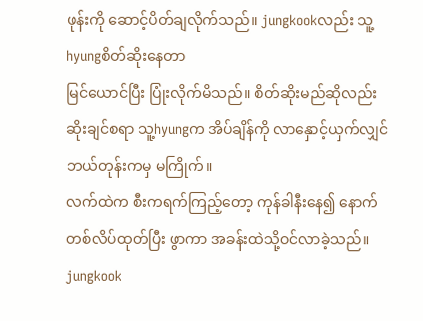ဖုန်းကို ဆောင့်ပိတ်ချလိုက်သည်။ jungkookလည်း သူ့hyungစိတ်ဆိုးနေတာ
မြင်ယောင်ပြီး ပြုံးလိုက်မိသည်။ စိတ်ဆိုးမည်ဆိုလည်း ဆိုးချင်စရာ သူ့hyungက အိပ်ချိန်ကို လာနှောင့်ယှက်လျှင် ဘယ်တုန်းကမှ မကြိုက်။
လက်ထဲက စီးကရက်ကြည့်တော့ ကုန်ခါနီးနေ၍ နောက်တစ်လိပ်ထုတ်ပြီး ဖွာကာ အခန်းထဲသို့ဝင်လာခဲ့သည်။ jungkook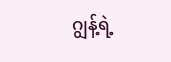ဂျွန့်ရဲ့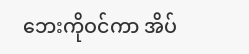ဘေးကိုဝင်ကာ အိပ်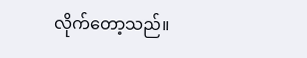လိုက်တော့သည်။